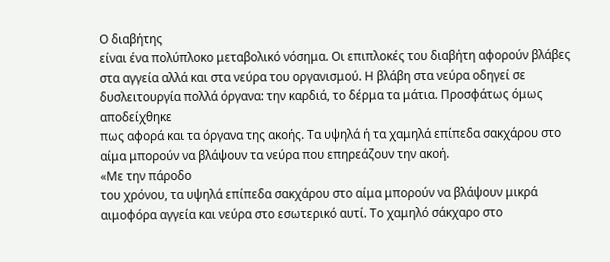Ο διαβήτης
είναι ένα πολύπλοκο μεταβολικό νόσημα. Οι επιπλοκές του διαβήτη αφορούν βλάβες
στα αγγεία αλλά και στα νεύρα του οργανισμού. Η βλάβη στα νεύρα οδηγεί σε
δυσλειτουργία πολλά όργανα: την καρδιά, το δέρμα τα μάτια. Προσφάτως όμως αποδείχθηκε
πως αφορά και τα όργανα της ακοής. Τα υψηλά ή τα χαμηλά επίπεδα σακχάρου στο
αίμα μπορούν να βλάψουν τα νεύρα που επηρεάζουν την ακοή.
«Με την πάροδο
του χρόνου, τα υψηλά επίπεδα σακχάρου στο αίμα μπορούν να βλάψουν μικρά
αιμοφόρα αγγεία και νεύρα στο εσωτερικό αυτί. Το χαμηλό σάκχαρο στο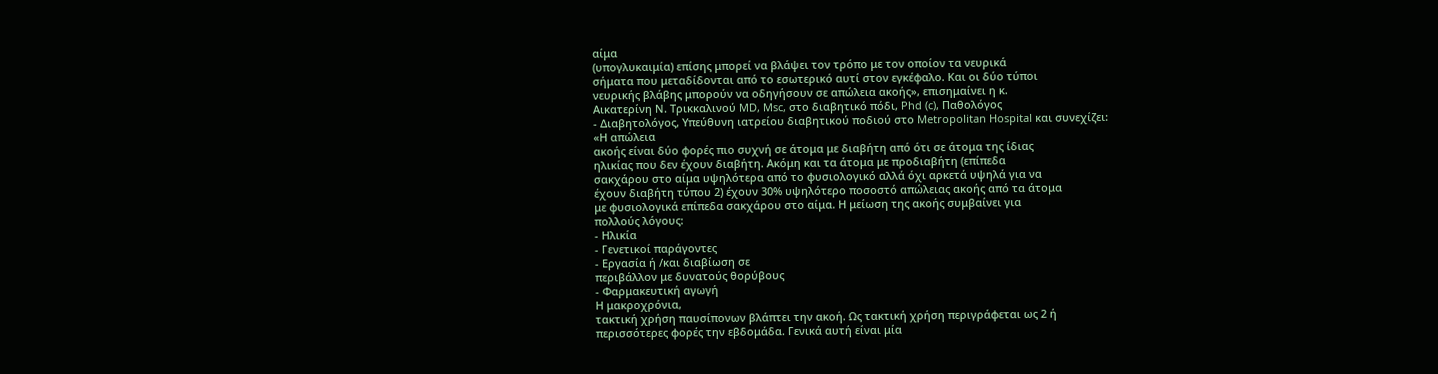αίμα
(υπογλυκαιμία) επίσης μπορεί να βλάψει τον τρόπο με τον οποίον τα νευρικά
σήματα που μεταδίδονται από το εσωτερικό αυτί στον εγκέφαλο. Και οι δύο τύποι
νευρικής βλάβης μπορούν να οδηγήσουν σε απώλεια ακοής», επισημαίνει η κ.
Αικατερίνη Ν. Τρικκαλινού MD, Msc, στο διαβητικό πόδι, Phd (c), Παθολόγος
- Διαβητολόγος, Υπεύθυνη ιατρείου διαβητικού ποδιού στο Metropolitan Hospital και συνεχίζει:
«Η απώλεια
ακοής είναι δύο φορές πιο συχνή σε άτομα με διαβήτη από ότι σε άτομα της ίδιας
ηλικίας που δεν έχουν διαβήτη. Ακόμη και τα άτομα με προδιαβήτη (επίπεδα
σακχάρου στο αίμα υψηλότερα από το φυσιολογικό αλλά όχι αρκετά υψηλά για να
έχουν διαβήτη τύπου 2) έχουν 30% υψηλότερο ποσοστό απώλειας ακοής από τα άτομα
με φυσιολογικά επίπεδα σακχάρου στο αίμα. Η μείωση της ακοής συμβαίνει για
πολλούς λόγους:
- Ηλικία
- Γενετικοί παράγοντες
- Εργασία ή /και διαβίωση σε
περιβάλλον με δυνατούς θορύβους
- Φαρμακευτική αγωγή
Η μακροχρόνια,
τακτική χρήση παυσίπονων βλάπτει την ακοή. Ως τακτική χρήση περιγράφεται ως 2 ή
περισσότερες φορές την εβδομάδα. Γενικά αυτή είναι μία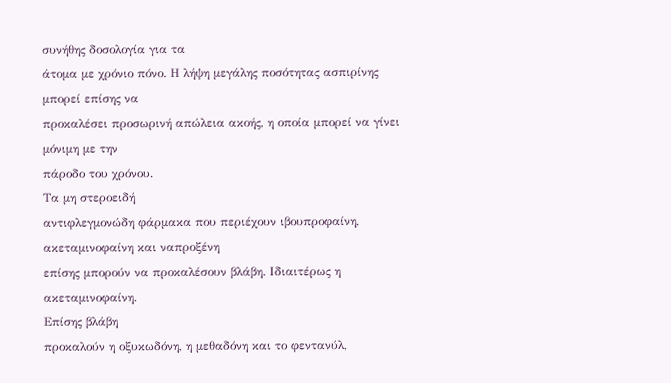συνήθης δοσολογία για τα
άτομα με χρόνιο πόνο. Η λήψη μεγάλης ποσότητας ασπιρίνης μπορεί επίσης να
προκαλέσει προσωρινή απώλεια ακοής, η οποία μπορεί να γίνει μόνιμη με την
πάροδο του χρόνου.
Τα μη στεροειδή
αντιφλεγμονώδη φάρμακα που περιέχουν ιβουπροφαίνη, ακεταμινοφαίνη και ναπροξένη
επίσης μπορούν να προκαλέσουν βλάβη. Ιδιαιτέρως η ακεταμινοφαίνη.
Επίσης βλάβη
προκαλούν η οξυκωδόνη, η μεθαδόνη και το φεντανύλ,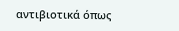αντιβιοτικά όπως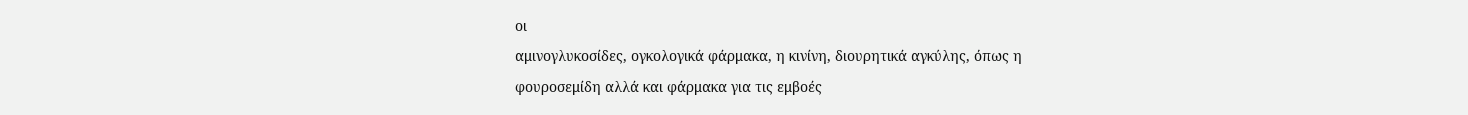οι
αμινογλυκοσίδες, ογκολογικά φάρμακα, η κινίνη, διουρητικά αγκύλης, όπως η
φουροσεμίδη αλλά και φάρμακα για τις εμβοές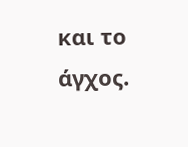και το άγχος.